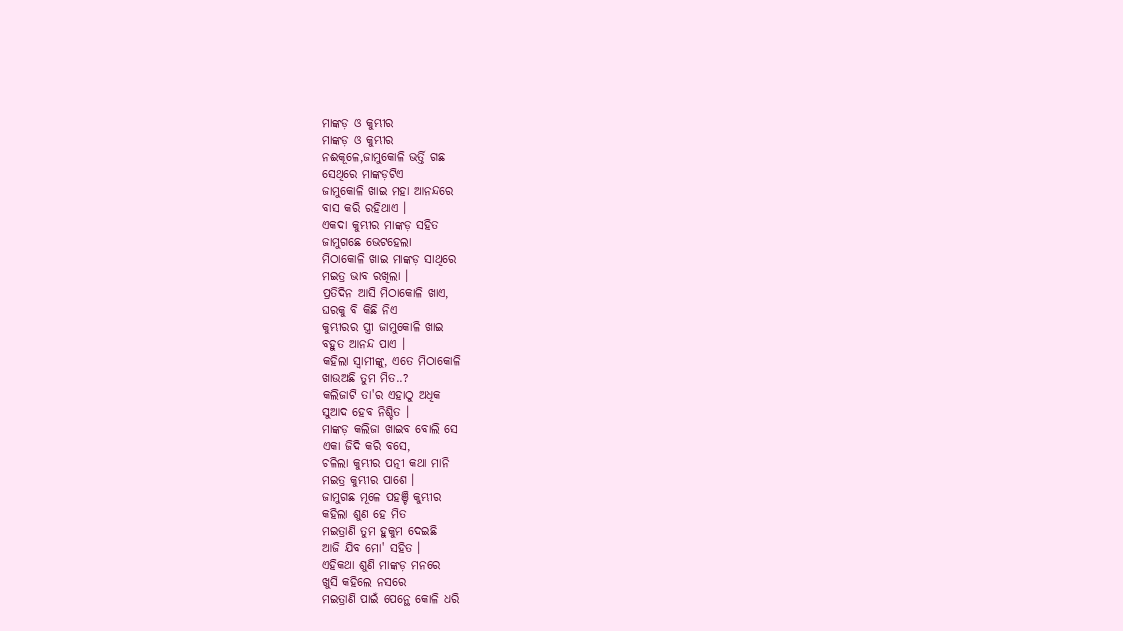ମାଙ୍କଡ଼ ଓ କୁମ୍ଭୀର
ମାଙ୍କଡ଼ ଓ କୁମ୍ଭୀର
ନଈକୂଳେ,ଜାମୁକୋଳି ଭର୍ତ୍ତି ଗଛ
ସେଥିରେ ମାଙ୍କଡ଼ଟିଏ
ଜାମୁକୋଳି ଖାଇ ମହା ଆନନ୍ଦରେ
ବାସ କରି ରହିଥାଏ ।
ଏକଦା କୁମ୍ଭୀର ମାଙ୍କଡ଼ ସହିତ
ଜାମୁଗଛେ ଭେଟହେଲା
ମିଠାକୋଳି ଖାଇ ମାଙ୍କଡ଼ ସାଥିରେ
ମଇତ୍ର ଭାବ ରଖିଲା ।
ପ୍ରତିଦିନ ଆସି ମିଠାକୋଳି ଖାଏ,
ଘରକୁ ବି କିଛି ନିଏ
କୁମ୍ଭୀରର ସ୍ତ୍ରୀ ଜାମୁକୋଳି ଖାଇ
ବହୁତ ଆନନ୍ଦ ପାଏ ।
କହିଲା ସ୍ଵାମୀଙ୍କୁ, ଏତେ ମିଠାକୋଳି
ଖାଉଅଛି ତୁମ ମିତ..?
କଲିଜାଟି ତା'ର ଏହାଠୁ ଅଧିକ
ସୁଆଦ ହେବ ନିଶ୍ଚିତ ।
ମାଙ୍କଡ଼ କଲିଜା ଖାଇବ ବୋଲି ସେ
ଏକା ଜିଦି କରି ବସେ,
ଚଳିଲା କୁମ୍ଭୀର ପତ୍ନୀ କଥା ମାନି
ମଇତ୍ର କୁମ୍ଭୀର ପାଶେ ।
ଜାମୁଗଛ ମୂଳେ ପହଞ୍ଚି କୁମ୍ଭୀର
କହିଲା ଶୁଣ ହେ ମିତ
ମଇତ୍ରାଣି ତୁମ ହୁକୁମ ଦେଇଛି
ଆଜି ଯିବ ମୋ' ସହିତ ।
ଏହିକଥା ଶୁଣି ମାଙ୍କଡ଼ ମନରେ
ଖୁସି କହିଲେ ନସରେ
ମଇତ୍ରାଣି ପାଇଁ ପେନ୍ଥେ କୋଳି ଧରି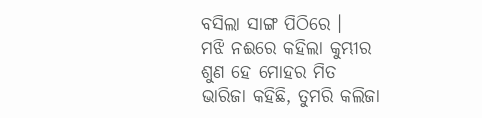ବସିଲା ସାଙ୍ଗ ପିଠିରେ ।
ମଝି ନଈରେ କହିଲା କୁମ୍ଭୀର
ଶୁଣ ହେ ମୋହର ମିତ
ଭାରିଜା କହିଛି, ତୁମରି କଲିଜା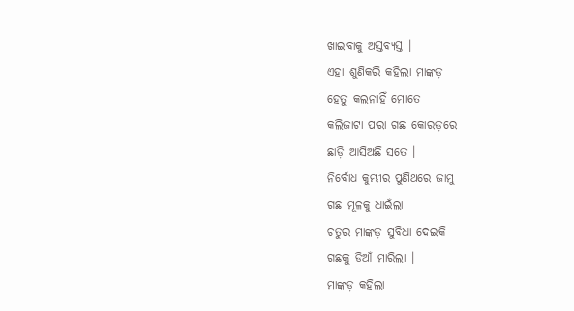ଖାଇବାକୁ ଅସ୍ତବ୍ୟସ୍ତ ।
ଏହା ଶୁଣିକରି କହିଲା ମାଙ୍କଡ଼
ହେତୁ କଲନାହିଁ ମୋତେ
କଲିଜାଟା ପରା ଗଛ କୋରଡ଼ରେ
ଛାଡ଼ି ଆସିଅଛି ସତେ ।
ନିର୍ବୋଧ କୁମ୍ଭୀର ପୁଣିଥରେ ଜାମୁ
ଗଛ ମୂଳକୁ ଧାଇଁଲା
ଚତୁର ମାଙ୍କଡ଼ ସୁବିଧା ଦେଇକି
ଗଛକୁ ଡିଆଁ ମାରିଲା ।
ମାଙ୍କଡ଼ କହିଲା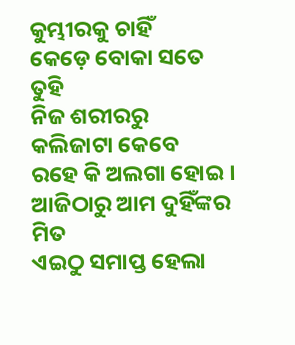କୁମ୍ଭୀରକୁ ଚାହିଁ
କେଡ଼େ ବୋକା ସତେ ତୁହି
ନିଜ ଶରୀରରୁ କଲିଜାଟା କେବେ
ରହେ କି ଅଲଗା ହୋଇ ।
ଆଜିଠାରୁ ଆମ ଦୁହିଁଙ୍କର ମିତ
ଏଇଠୁ ସମାପ୍ତ ହେଲା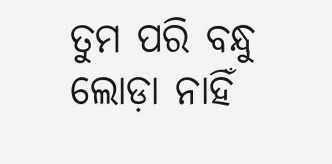ତୁମ ପରି ବନ୍ଧୁ ଲୋଡ଼ା ନାହିଁ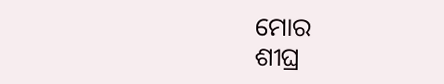ମୋର
ଶୀଘ୍ର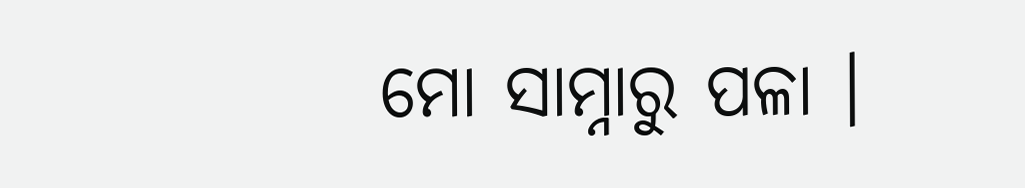ମୋ ସାମ୍ନାରୁ ପଳା ।